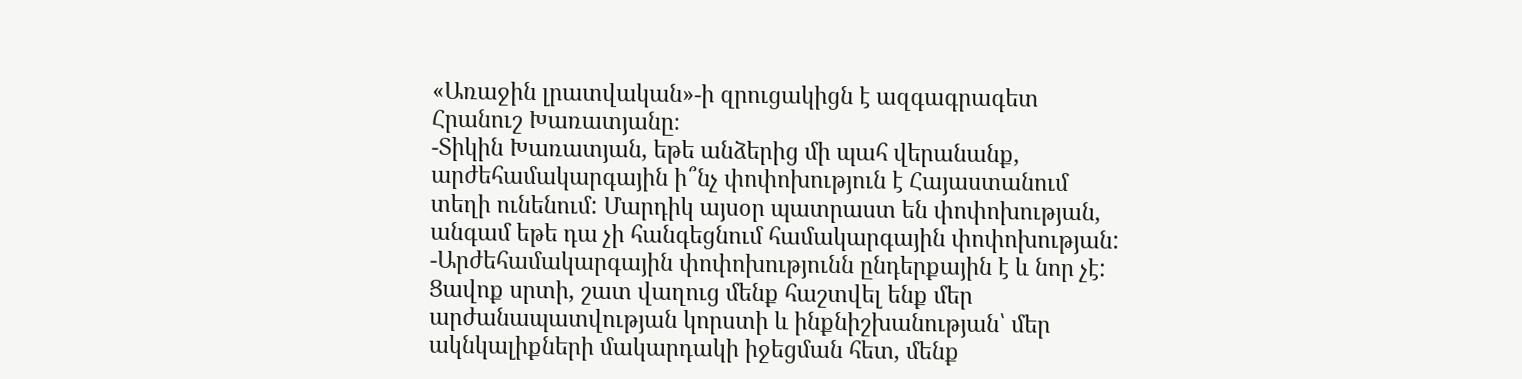«Առաջին լրատվական»-ի զրուցակիցն է ազգագրագետ Հրանուշ Խառատյանը։
-Տիկին Խառատյան, եթե անձերից մի պահ վերանանք, արժեհամակարգային ի՞նչ փոփոխություն է Հայաստանում տեղի ունենում: Մարդիկ այսօր պատրաստ են փոփոխության, անգամ եթե դա չի հանգեցնում համակարգային փոփոխության:
-Արժեհամակարգային փոփոխությունն ընդերքային է և նոր չէ: Ցավոք սրտի, շատ վաղուց մենք հաշտվել ենք մեր արժանապատվության կորստի և ինքնիշխանության՝ մեր ակնկալիքների մակարդակի իջեցման հետ, մենք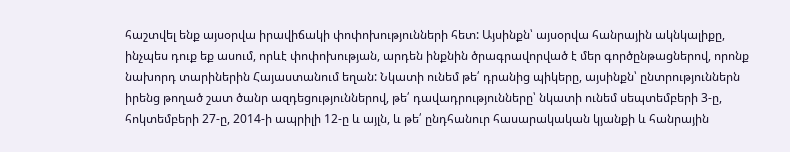հաշտվել ենք այսօրվա իրավիճակի փոփոխությունների հետ: Այսինքն՝ այսօրվա հանրային ակնկալիքը, ինչպես դուք եք ասում, որևէ փոփոխության, արդեն ինքնին ծրագրավորված է մեր գործընթացներով, որոնք նախորդ տարիներին Հայաստանում եղան: Նկատի ունեմ թե՛ դրանից պիկերը, այսինքն՝ ընտրություններն իրենց թողած շատ ծանր ազդեցություններով, թե՛ դավադրությունները՝ նկատի ունեմ սեպտեմբերի 3-ը, հոկտեմբերի 27-ը, 2014-ի ապրիլի 12-ը և այլն, և թե՛ ընդհանուր հասարակական կյանքի և հանրային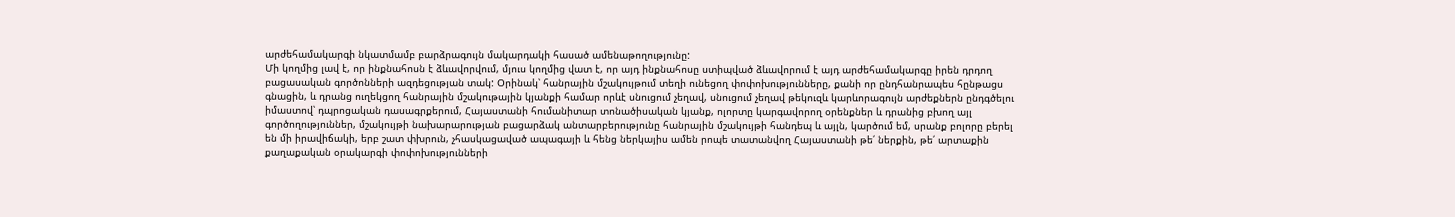արժեհամակարգի նկատմամբ բարձրագույն մակարդակի հասած ամենաթողությունը:
Մի կողմից լավ է, որ ինքնահոսն է ձևավորվում, մյուս կողմից վատ է, որ այդ ինքնահոսը ստիպված ձևավորում է այդ արժեհամակարգը իրեն դրդող բացասական գործոնների ազդեցության տակ: Օրինակ՝ հանրային մշակույթում տեղի ունեցող փոփոխությունները, քանի որ ընդհանրապես հընթացս գնացին, և դրանց ուղեկցող հանրային մշակութային կյանքի համար որևէ սնուցում չեղավ, սնուցում չեղավ թեկուզև կարևորագույն արժեքներն ընդգծելու իմաստով՝ դպրոցական դասագրքերում, Հայաստանի հումանիտար տոնածիսական կյանք, ոլորտը կարգավորող օրենքներ և դրանից բխող այլ գործողություններ, մշակույթի նախարարության բացարձակ անտարբերությունը հանրային մշակույթի հանդեպ և այլն, կարծում եմ, սրանք բոլորը բերել են մի իրավիճակի, երբ շատ փխրուն, չհասկացաված ապագայի և հենց ներկայիս ամեն րոպե տատանվող Հայաստանի թե՛ ներքին, թե՛ արտաքին քաղաքական օրակարգի փոփոխությունների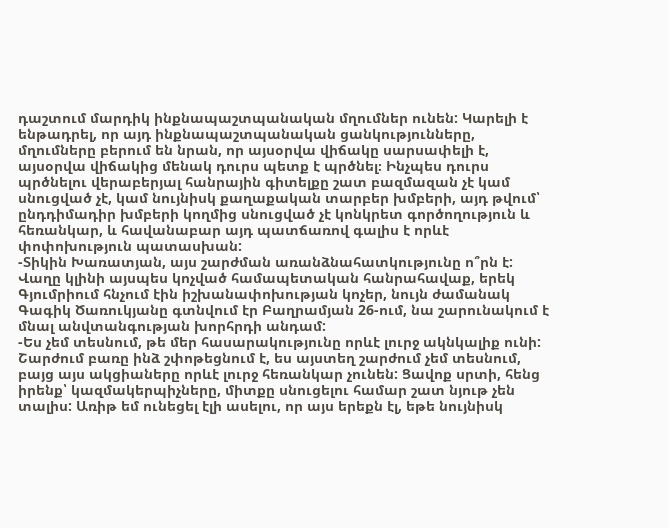դաշտում մարդիկ ինքնապաշտպանական մղումներ ունեն: Կարելի է ենթադրել, որ այդ ինքնապաշտպանական ցանկությունները, մղումները բերում են նրան, որ այսօրվա վիճակը սարսափելի է, այսօրվա վիճակից մենակ դուրս պետք է պրծնել։ Ինչպես դուրս պրծնելու վերաբերյալ հանրային գիտելքը շատ բազմազան չէ կամ սնուցված չէ, կամ նույնիսկ քաղաքական տարբեր խմբերի, այդ թվում՝ ընդդիմադիր խմբերի կողմից սնուցված չէ կոնկրետ գործողություն և հեռանկար, և հավանաբար այդ պատճառով գալիս է որևէ փոփոխություն պատասխան:
-Տիկին Խառատյան, այս շարժման առանձնահատկությունը ո՞րն է: Վաղը կլինի այսպես կոչված համապետական հանրահավաք, երեկ Գյումրիում հնչում էին իշխանափոխության կոչեր, նույն ժամանակ Գագիկ Ծառուկյանը գտնվում էր Բաղրամյան 26-ում, նա շարունակում է մնալ անվտանգության խորհրդի անդամ:
-Ես չեմ տեսնում, թե մեր հասարակությունը որևէ լուրջ ակնկալիք ունի: Շարժում բառը ինձ շփոթեցնում է, ես այստեղ շարժում չեմ տեսնում, բայց այս ակցիաները որևէ լուրջ հեռանկար չունեն: Ցավոք սրտի, հենց իրենք՝ կազմակերպիչները, միտքը սնուցելու համար շատ նյութ չեն տալիս: Առիթ եմ ունեցել էլի ասելու, որ այս երեքն էլ, եթե նույնիսկ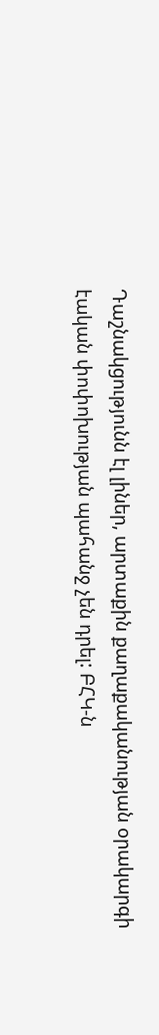Դաշնակցությունն էլ լիներ, արտաքին քաղաքականության օրակարգի էական փոփոխության պահանջ չեն դրել: ԲՀԿ-ն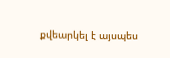քվեարկել է այսպես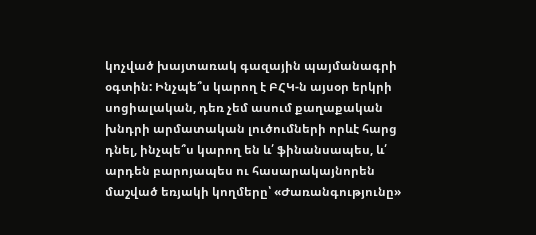կոչված խայտառակ գազային պայմանագրի օգտին: Ինչպե՞ս կարող է ԲՀԿ-ն այսօր երկրի սոցիալական, դեռ չեմ ասում քաղաքական խնդրի արմատական լուծումների որևէ հարց դնել, ինչպե՞ս կարող են և՛ ֆինանսապես, և՛ արդեն բարոյապես ու հասարակայնորեն մաշված եռյակի կողմերը՝ «Ժառանգությունը»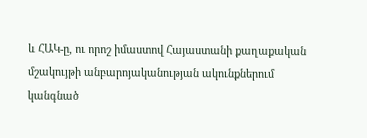և ՀԱԿ-ը, ու որոշ իմաստով Հայաստանի քաղաքական մշակույթի անբարոյականության ակունքներում կանգնած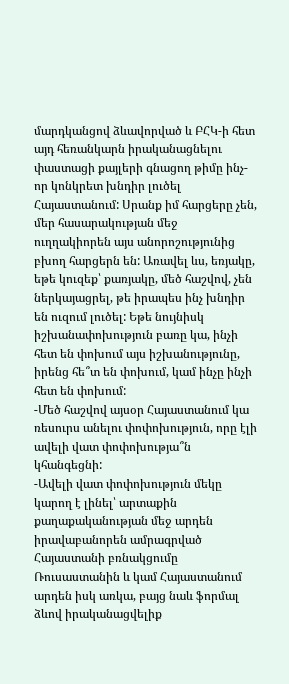մարդկանցով ձևավորված և ԲՀԿ-ի հետ այդ հեռանկարն իրականացնելու փաստացի քայլերի գնացող թիմը ինչ-որ կոնկրետ խնդիր լուծել Հայաստանում: Սրանք իմ հարցերը չեն, մեր հասարակության մեջ ուղղակիորեն այս անորոշությունից բխող հարցերն են: Առավել ևս, եռյակը, եթե կուզեք՝ քառյակը, մեծ հաշվով, չեն ներկայացրել, թե իրապես ինչ խնդիր են ուզում լուծել: Եթե նույնիսկ իշխանափոխություն բառը կա, ինչի հետ են փոխում այս իշխանությունը, իրենց հե՞տ են փոխում, կամ ինչը ինչի հետ են փոխում:
-Մեծ հաշվով այսօր Հայաստանում կա ռեսուրս անելու փոփոխություն, որը էլի ավելի վատ փոփոխությա՞ն կհանգեցնի:
-Ավելի վատ փոփոխություն մեկը կարող է լինել՝ արտաքին քաղաքականության մեջ արդեն իրավաբանորեն ամրագրված Հայաստանի բռնակցումը Ռուսաստանին և կամ Հայաստանում արդեն իսկ առկա, բայց նաև ֆորմալ ձևով իրականացվելիք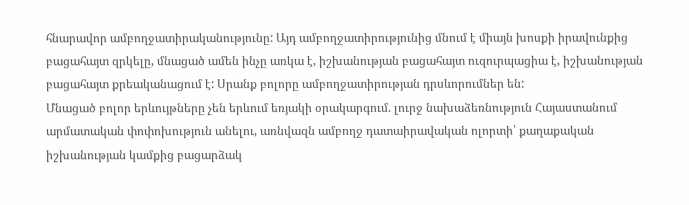հնարավոր ամբողջատիրականությունը: Այդ ամբողջատիրությունից մնում է միայն խոսքի իրավունքից բացահայտ զրկելը, մնացած ամեն ինչը առկա է, իշխանության բացահայտ ուզուրպացիա է, իշխանության բացահայտ քրեականացում է: Սրանք բոլորը ամբողջատիրության դրսևորումներ են:
Մնացած բոլոր երևույթները չեն երևում եռյակի օրակարգում. լուրջ նախաձեռնություն Հայաստանում արմատական փոփոխություն անելու, առնվազն ամբողջ դատաիրավական ոլորտի՝ քաղաքական իշխանության կամքից բացարձակ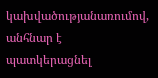կախվածությանառումով, անհնար է պատկերացնել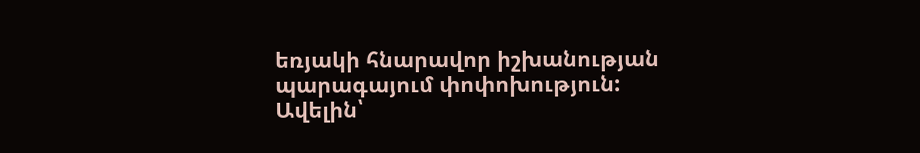եռյակի հնարավոր իշխանության պարագայում փոփոխություն:
Ավելին՝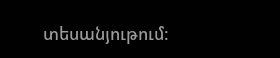տեսանյութում: